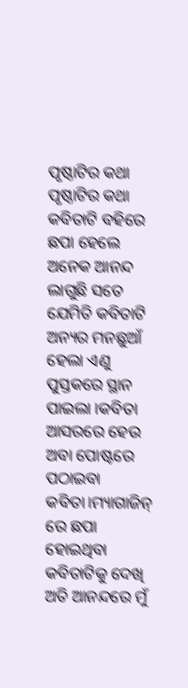ପୃଷ୍ଠାଟିର କଥା
ପୃଷ୍ଠାଟିର କଥା
କବିତାଟି ବହିରେ ଛପା ହେଲେ ଅନେକ ଆନନ୍ଦ ଲାଗୁଛି ସତେ ଯେମିତି କବିତାଟି ଅନ୍ୟର ମନଛୁଆଁ ହେଲା ଏଣୁ ପୁସ୍ତକରେ ସ୍ଥାନ ପାଇଲା ।କବିତା ଆସରରେ ହେଉ ଅବା ପୋଷ୍ଟରେ ପଠାଇବା କବିତା।ମ୍ୟାଗାଜିନ୍ ରେ ଛପା ହୋଇଥିବା କବିତାଟିକୁ ଦେଖି ଅତି ଆନନ୍ଦରେ ମୁଁ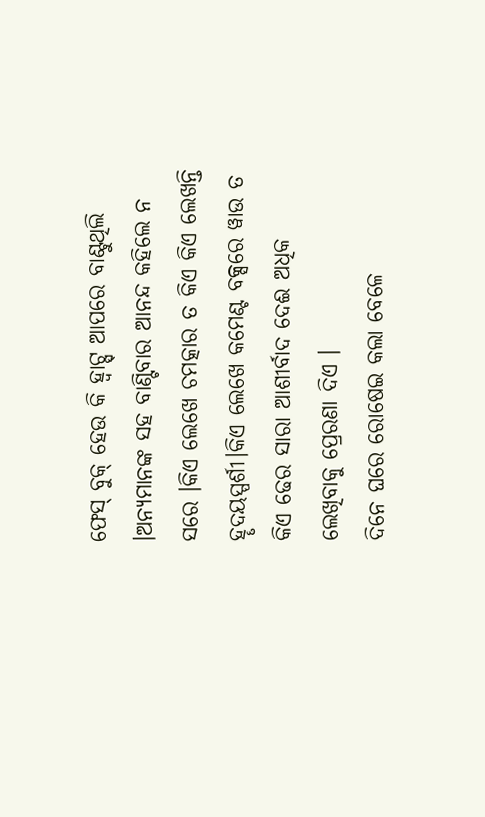ଫେସ୍ ବୁକ୍ ହେଉ କି ହ୍ବାଟ୍ସ୍ ଆପରେ ବାଣ୍ଟୁଥିଲି ।ଅନ୍ୟମାନଙ୍କ ସହ ବାଣ୍ଟିବାର ଆନନ୍ଦ କହିଲେ ନ ସରେ ।କିଏ ଲେଖେ ଚମତ୍କାର ତ କିଏ କିଏ ଲେଖନ୍ତି ହୄଦୟସ୍ପର୍ଶୀ।କିଏ ଲେଖେ କମେଣ୍ଟ ବକ୍ସରେ ୱାଉ ତ କିଏ ଢେର ସାରା ଆଶୀର୍ବାଦ ଦେଈ ଅଧିକ ଲେଖିବାକୁ ପ୍ରେରଣା ଦିଏ ।
ଦିନେ ଘରେ ରୋଷେଇ କଲା ବେଳେ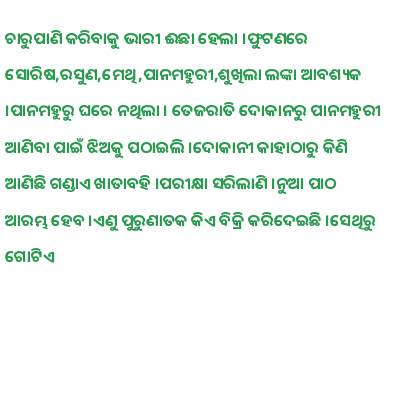ଚାରୁପାଣି କରିବାକୁ ଭାରୀ ଈଛା ହେଲା ।ଫୁଟଣରେ ସୋରିଷ,ରସୁଣ,ମେଥି,ପାନମହୁରୀ,ଶୁଖିଲା ଲଙ୍କା ଆବଶ୍ୟକ ।ପାନମହୁରୁ ଘରେ ନଥିଲା । ତେଜରାତି ଦୋକାନରୁ ପାନମହୁରୀ ଆଣିବା ପାଇଁ ଝିଅକୁ ପଠାଇଲି ।ଦୋକାନୀ କାହାଠାରୁ କିଣି ଆଣିଛି ଗଣ୍ଡାଏ ଖାତାବହି ।ପରୀକ୍ଷା ସରିଲାଣି ।ନୁଆ ପାଠ ଆରମ୍ଭ ହେବ ।ଏଣୁ ପୁରୁଣାତକ କିଏ ବିକ୍ରି କରିଦେଇଛି ।ସେଥିରୁ ଗୋଟିଏ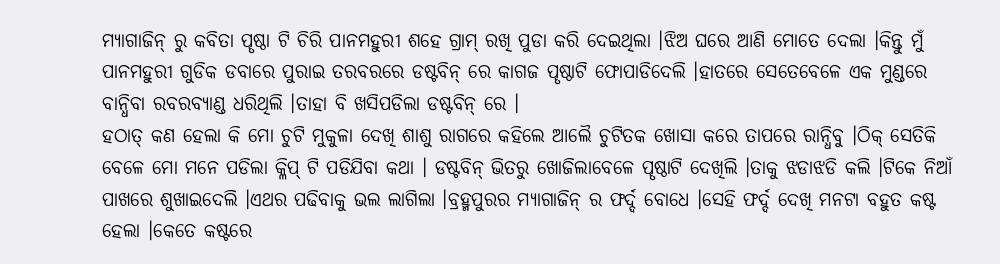ମ୍ୟାଗାଜିନ୍ ରୁ କବିତା ପୄଷ୍ଠା ଟି ଚିରି ପାନମହୁରୀ ଶହେ ଗ୍ରାମ୍ ରଖି ପୁଡା କରି ଦେଇଥିଲା ।ଝିଅ ଘରେ ଆଣି ମୋତେ ଦେଲା ।କିନ୍ତୁ ମୁଁ ପାନମହୁରୀ ଗୁଡିକ ଡବାରେ ପୁରାଇ ତରବରରେ ଡଷ୍ଟବିନ୍ ରେ କାଗଜ ପୄଷ୍ଠାଟି ଫୋପାଡିଦେଲି ।ହାତରେ ସେତେବେଳେ ଏକ ମୁଣ୍ଡରେ ବାନ୍ଧିବା ରବରବ୍ୟାଣ୍ଡ ଧରିଥିଲି ।ତାହା ବି ଖସିପଡିଲା ଡଷ୍ଟବିନ୍ ରେ ।
ହଠାତ୍ କଣ ହେଲା କି ମୋ ଚୁଟି ମୁକୁଳା ଦେଖି ଶାଶୁ ରାଗରେ କହିଲେ ଆଲୈ ଚୁଟିତକ ଖୋସା କରେ ତାପରେ ରାନ୍ଧିବୁ ।ଠିକ୍ ସେତିକି ବେଳେ ମୋ ମନେ ପଡିଲା କ୍ଳିପ୍ ଟି ପଡିଯିବା କଥା । ଡଷ୍ଟବିନ୍ ଭିତରୁ ଖୋଜିଲାବେଳେ ପୄଷ୍ଠାଟି ଦେଖିଲି ।ତାକୁ ଝଡାଝଡି କଲି ।ଟିକେ ନିଆଁ ପାଖରେ ଶୁଖାଇଦେଲି ।ଏଥର ପଢିବାକୁ ଭଲ ଲାଗିଲା ।ବ୍ରହ୍ମପୁରର ମ୍ୟାଗାଜିନ୍ ର ଫର୍ଦ୍ଦ ବୋଧେ ।ସେହି ଫର୍ଦ୍ଦ ଦେଖି ମନଟା ବହୁତ କଷ୍ଟ ହେଲା ।କେତେ କଷ୍ଟରେ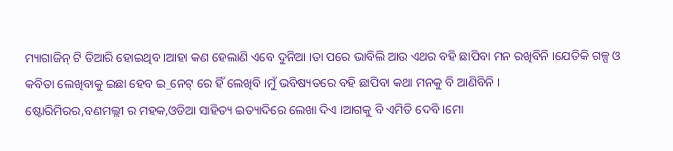ମ୍ୟାଗାଜିନ୍ ଟି ତିଆରି ହୋଇଥିବ ।ଆହା କଣ ହେଲାଣି ଏବେ ଦୁନିଆ ।ତା ପରେ ଭାବିଲି ଆଉ ଏଥର ବହି ଛାପିବା ମନ ରଖିବିନି ।ଯେତିକି ଗଳ୍ପ ଓ କବିତା ଲେଖିବାକୁ ଇଛା ହେବ ଇ_ନେଟ୍ ରେ ହିଁ ଲେଖିବି ।ମୁଁ ଭବିଷ୍ୟତରେ ବହି ଛାପିବା କଥା ମନକୁ ବି ଆଣିବିନି ।
ଷ୍ଟୋରିମିରର,ବଣମଲ୍ଲୀ ର ମହକ,ଓଡିଆ ସାହିତ୍ୟ ଇତ୍ୟାଦିରେ ଲେଖା ଦିଏ ।ଆଗକୁ ବି ଏମିତି ଦେବି ।ମୋ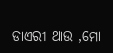ଡାଏରୀ ଥାଉ ,ମୋ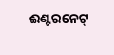ଈଣ୍ଟରନେଟ୍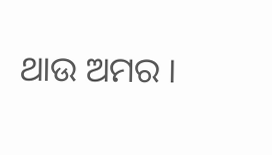ଥାଉ ଅମର ।